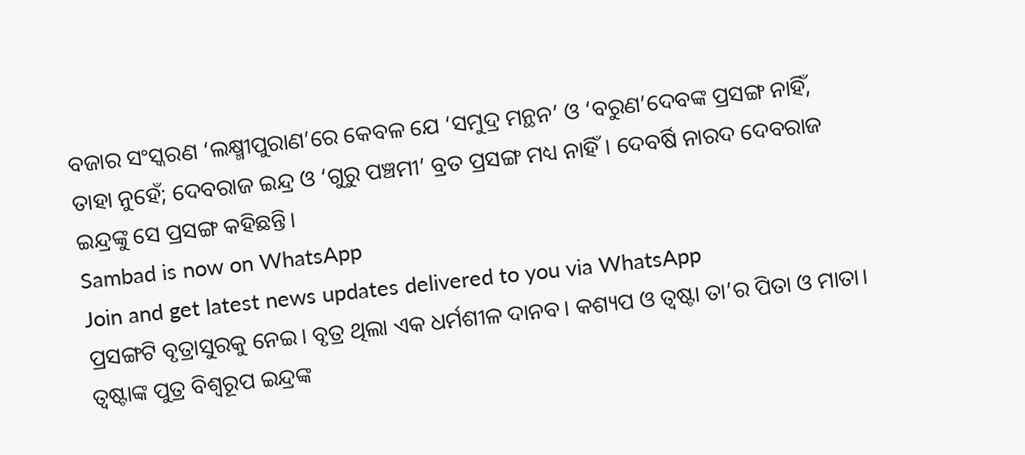ବଜାର ସଂସ୍କରଣ ‘ଲକ୍ଷ୍ମୀପୁରାଣ’ରେ କେବଳ ଯେ ‘ସମୁଦ୍ର ମନ୍ଥନ’ ଓ ‘ବରୁଣ’ଦେବଙ୍କ ପ୍ରସଙ୍ଗ ନାହିଁ, ତାହା ନୁହେଁ; ଦେବରାଜ ଇନ୍ଦ୍ର ଓ ‘ଗୁରୁ ପଞ୍ଚମୀ’ ବ୍ରତ ପ୍ରସଙ୍ଗ ମଧ୍ୟ ନାହିଁ। ଦେବର୍ଷି ନାରଦ ଦେବରାଜ ଇନ୍ଦ୍ରଙ୍କୁ ସେ ପ୍ରସଙ୍ଗ କହିଛନ୍ତି।
Sambad is now on WhatsApp
Join and get latest news updates delivered to you via WhatsApp
ପ୍ରସଙ୍ଗଟି ବୃତ୍ରାସୁରକୁ ନେଇ। ବୃତ୍ର ଥିଲା ଏକ ଧର୍ମଶୀଳ ଦାନବ। କଶ୍ୟପ ଓ ତ୍ୱଷ୍ଟା ତା’ର ପିତା ଓ ମାତା। ତ୍ୱଷ୍ଟାଙ୍କ ପୁତ୍ର ବିଶ୍ୱରୂପ ଇନ୍ଦ୍ରଙ୍କ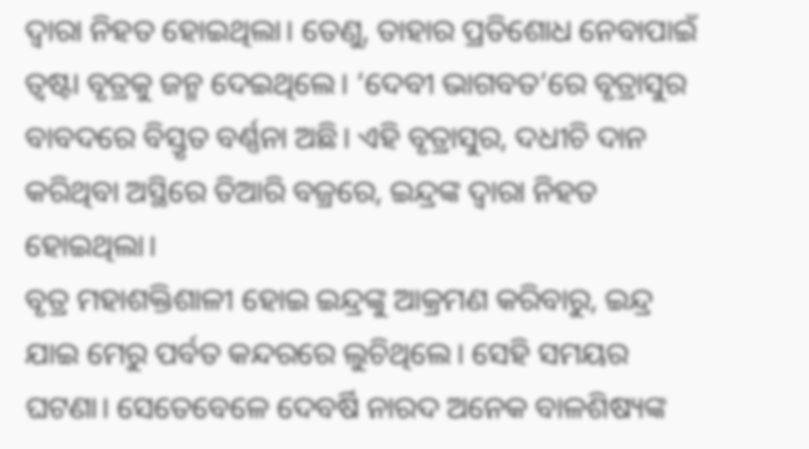ଦ୍ୱାରା ନିହତ ହୋଇଥିଲା। ତେଣୁ, ତାହାର ପ୍ରତିଶୋଧ ନେବାପାଇଁ ତ୍ୱଷ୍ଟା ବୃତ୍ରକୁ ଜନ୍ମ ଦେଇଥିଲେ। ‘ଦେବୀ ଭାଗବତ’ରେ ବୃତ୍ରାସୁର ବାବଦରେ ବିସ୍ତୃତ ବର୍ଣ୍ଣନା ଅଛି। ଏହି ବୃତ୍ରାସୁର, ଦଧୀଚି ଦାନ କରିଥିବା ଅସ୍ଥିରେ ତିଆରି ବଜ୍ରରେ, ଇନ୍ଦ୍ରଙ୍କ ଦ୍ୱାରା ନିହତ ହୋଇଥିଲା।
ବୃତ୍ର ମହାଶକ୍ତିଶାଳୀ ହୋଇ ଇନ୍ଦ୍ରଙ୍କୁ ଆକ୍ରମଣ କରିବାରୁ, ଇନ୍ଦ୍ର ଯାଇ ମେରୁ ପର୍ବତ କନ୍ଦରରେ ଲୁଚିଥିଲେ। ସେହି ସମୟର ଘଟଣା। ସେତେବେଳେ ଦେବର୍ଷି ନାରଦ ଅନେକ ବାଳଶିଷ୍ୟଙ୍କ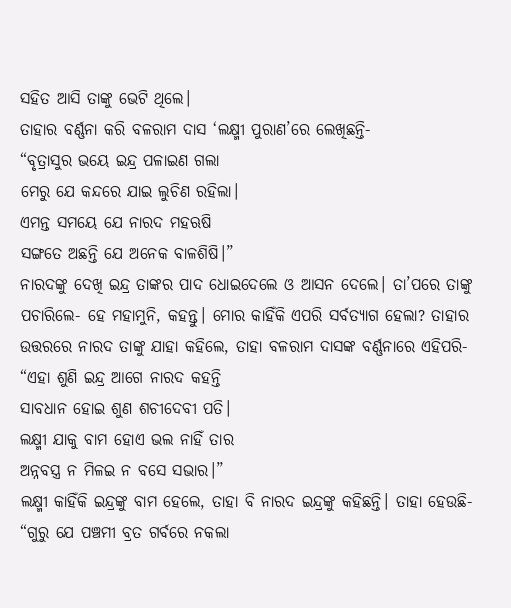ସହିତ ଆସି ତାଙ୍କୁ ଭେଟି ଥିଲେ।
ତାହାର ବର୍ଣ୍ଣନା କରି ବଳରାମ ଦାସ ‘ଲକ୍ଷ୍ମୀ ପୁରାଣ’ରେ ଲେଖିଛନ୍ତି-
“ବୃତ୍ରାସୁର ଭୟେ ଇନ୍ଦ୍ର ପଳାଇଣ ଗଲା
ମେରୁ ଯେ କନ୍ଦରେ ଯାଇ ଲୁଚିଣ ରହିଲା।
ଏମନ୍ତ ସମୟେ ଯେ ନାରଦ ମହଋଷି
ସଙ୍ଗତେ ଅଛନ୍ତି ଯେ ଅନେକ ବାଳଶିଷି।”
ନାରଦଙ୍କୁ ଦେଖି ଇନ୍ଦ୍ର ତାଙ୍କର ପାଦ ଧୋଇଦେଲେ ଓ ଆସନ ଦେଲେ। ତା’ପରେ ତାଙ୍କୁ ପଚାରିଲେ- ହେ ମହାମୁନି, କହନ୍ତୁ। ମୋର କାହିଁକି ଏପରି ସର୍ବତ୍ୟାଗ ହେଲା? ତାହାର ଉତ୍ତରରେ ନାରଦ ତାଙ୍କୁ ଯାହା କହିଲେ, ତାହା ବଳରାମ ଦାସଙ୍କ ବର୍ଣ୍ଣନାରେ ଏହିପରି-
“ଏହା ଶୁଣି ଇନ୍ଦ୍ର ଆଗେ ନାରଦ କହନ୍ତି
ସାବଧାନ ହୋଇ ଶୁଣ ଶଚୀଦେବୀ ପତି।
ଲକ୍ଷ୍ମୀ ଯାକୁ ବାମ ହୋଏ ଭଲ ନାହିଁ ତାର
ଅନ୍ନବସ୍ତ୍ର ନ ମିଳଇ ନ ବସେ ସଭାର।”
ଲକ୍ଷ୍ମୀ କାହିଁକି ଇନ୍ଦ୍ରଙ୍କୁ ବାମ ହେଲେ, ତାହା ବି ନାରଦ ଇନ୍ଦ୍ରଙ୍କୁ କହିଛନ୍ତି। ତାହା ହେଉଛି-
“ଗୁରୁ ଯେ ପଞ୍ଚମୀ ବ୍ରତ ଗର୍ବରେ ନକଲା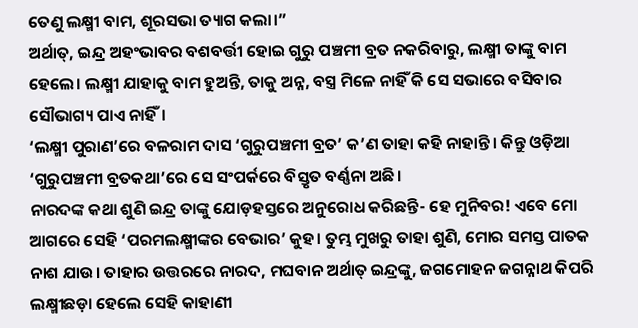ତେଣୁ ଲକ୍ଷ୍ମୀ ବାମ, ଶୂରସଭା ତ୍ୟାଗ କଲା।”
ଅର୍ଥାତ୍, ଇନ୍ଦ୍ର ଅହଂଭାବର ବଶବର୍ତ୍ତୀ ହୋଇ ଗୁରୁ ପଞ୍ଚମୀ ବ୍ରତ ନକରିବାରୁ, ଲକ୍ଷ୍ମୀ ତାଙ୍କୁ ବାମ ହେଲେ। ଲକ୍ଷ୍ମୀ ଯାହାକୁ ବାମ ହୁଅନ୍ତି, ତାକୁ ଅନ୍ନ, ବସ୍ତ୍ର ମିଳେ ନାହିଁ କି ସେ ସଭାରେ ବସିବାର ସୌଭାଗ୍ୟ ପାଏ ନାହିଁ।
‘ଲକ୍ଷ୍ମୀ ପୁରାଣ’ରେ ବଳରାମ ଦାସ ‘ଗୁରୁପଞ୍ଚମୀ ବ୍ରତ’ କ’ଣ ତାହା କହି ନାହାନ୍ତି। କିନ୍ତୁ ଓଡ଼ିଆ ‘ଗୁରୁପଞ୍ଚମୀ ବ୍ରତକଥା’ରେ ସେ ସଂପର୍କରେ ବିସ୍ତୃତ ବର୍ଣ୍ଣନା ଅଛି।
ନାରଦଙ୍କ କଥା ଶୁଣି ଇନ୍ଦ୍ର ତାଙ୍କୁ ଯୋଡ଼ହସ୍ତରେ ଅନୁରୋଧ କରିଛନ୍ତି- ହେ ମୁନିବର! ଏବେ ମୋ ଆଗରେ ସେହି ‘ପରମଲକ୍ଷ୍ମୀଙ୍କର ବେଭାର’ କୁହ। ତୁମ୍ଭ ମୁଖରୁ ତାହା ଶୁଣି, ମୋର ସମସ୍ତ ପାତକ ନାଶ ଯାଉ। ତାହାର ଉତ୍ତରରେ ନାରଦ, ମଘବାନ ଅର୍ଥାତ୍ ଇନ୍ଦ୍ରଙ୍କୁ, ଜଗମୋହନ ଜଗନ୍ନାଥ କିପରି ଲକ୍ଷ୍ମୀଛଡ଼ା ହେଲେ ସେହି କାହାଣୀ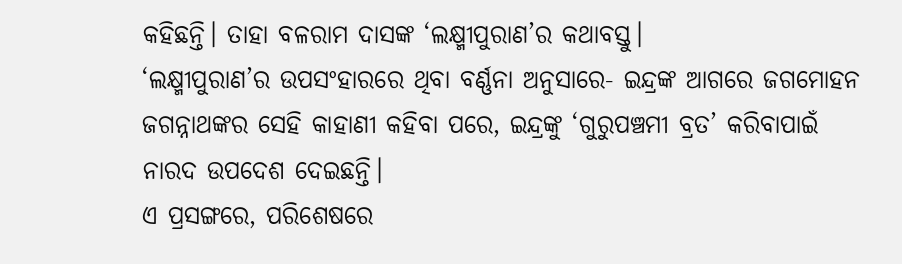କହିଛନ୍ତି। ତାହା ବଳରାମ ଦାସଙ୍କ ‘ଲକ୍ଷ୍ମୀପୁରାଣ’ର କଥାବସ୍ତୁ।
‘ଲକ୍ଷ୍ମୀପୁରାଣ’ର ଉପସଂହାରରେ ଥିବା ବର୍ଣ୍ଣନା ଅନୁସାରେ- ଇନ୍ଦ୍ରଙ୍କ ଆଗରେ ଜଗମୋହନ ଜଗନ୍ନାଥଙ୍କର ସେହି କାହାଣୀ କହିବା ପରେ, ଇନ୍ଦ୍ରଙ୍କୁ ‘ଗୁରୁପଞ୍ଚମୀ ବ୍ରତ’ କରିବାପାଇଁ ନାରଦ ଉପଦେଶ ଦେଇଛନ୍ତି।
ଏ ପ୍ରସଙ୍ଗରେ, ପରିଶେଷରେ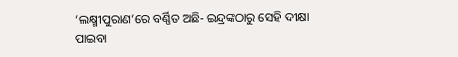‘ଲକ୍ଷ୍ମୀପୁରାଣ’ରେ ବର୍ଣ୍ଣିତ ଅଛି- ଇନ୍ଦ୍ରଙ୍କଠାରୁ ସେହି ଦୀକ୍ଷା ପାଇବା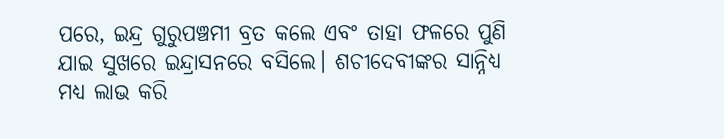ପରେ, ଇନ୍ଦ୍ର ଗୁରୁପଞ୍ଚମୀ ବ୍ରତ କଲେ ଏବଂ ତାହା ଫଳରେ ପୁଣି ଯାଇ ସୁଖରେ ଇନ୍ଦ୍ରାସନରେ ବସିଲେ। ଶଚୀଦେବୀଙ୍କର ସାନ୍ନିଧ୍ୟ ମଧ୍ୟ ଲାଭ କରି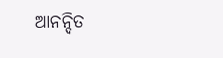ଆନନ୍ଦିତ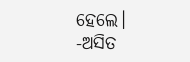ହେଲେ।
-ଅସିତ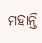ମହାନ୍ତି